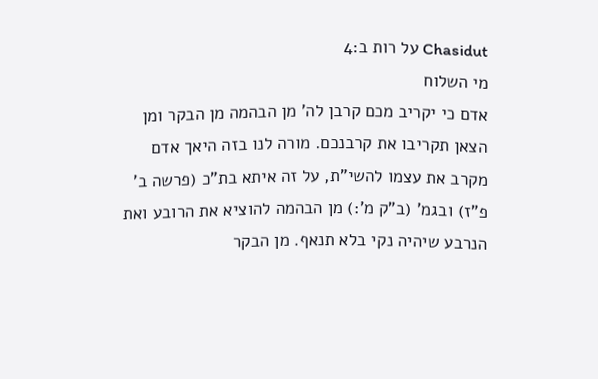Chasidut על רות ב:4
מי השלוח
אדם כי יקריב מכם קרבן לה' מן הבהמה מן הבקר ומן הצאן תקריבו את קרבנכם. מורה לנו בזה היאך אדם מקרב את עצמו להשי"ת, על זה איתא בת"כ (פרשה ב' פ"ז) ובגמ' (ב"ק מ':) מן הבהמה להוציא את הרובע ואת הנרבע שיהיה נקי בלא תנאף. מן הבקר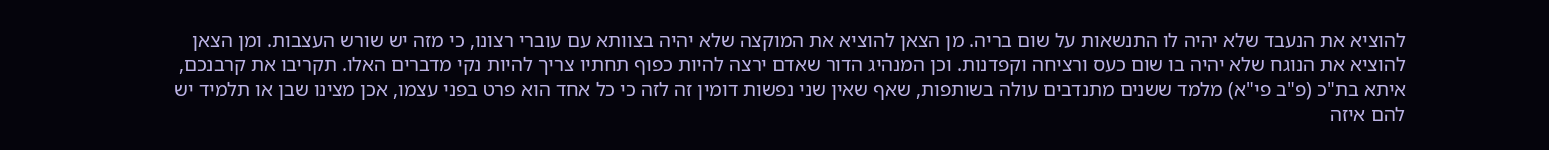להוציא את הנעבד שלא יהיה לו התנשאות על שום בריה. מן הצאן להוציא את המוקצה שלא יהיה בצוותא עם עוברי רצונו, כי מזה יש שורש העצבות. ומן הצאן להוציא את הנוגח שלא יהיה בו שום כעס ורציחה וקפדנות. וכן המנהיג הדור שאדם ירצה להיות כפוף תחתיו צריך להיות נקי מדברים האלו. תקריבו את קרבנכם, איתא בת"כ (פ"ב פי"א) מלמד ששנים מתנדבים עולה בשותפות, שאף שאין שני נפשות דומין זה לזה כי כל אחד הוא פרט בפני עצמו, אכן מצינו שבן או תלמיד יש להם איזה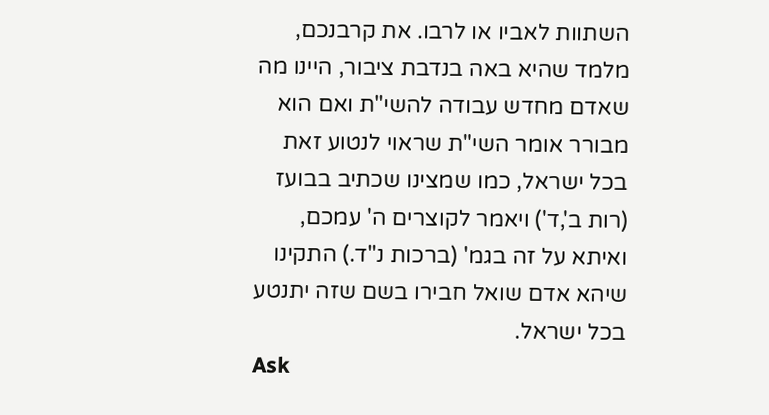השתוות לאביו או לרבו. את קרבנכם, מלמד שהיא באה בנדבת ציבור, היינו מה שאדם מחדש עבודה להשי"ת ואם הוא מבורר אומר השי"ת שראוי לנטוע זאת בכל ישראל, כמו שמצינו שכתיב בבועז (רות ב',ד') ויאמר לקוצרים ה' עמכם, ואיתא על זה בגמ' (ברכות נ"ד.) התקינו שיהא אדם שואל חבירו בשם שזה יתנטע בכל ישראל.
Ask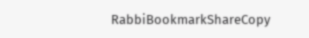RabbiBookmarkShareCopy